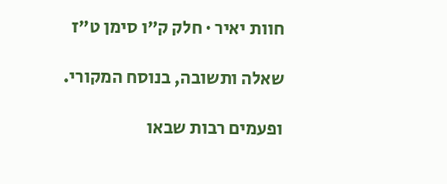חוות יאיר · חלק ק״ו סימן ט״ז

שאלה ותשובה, בנוסח המקורי.

ופעמים רבות שבאו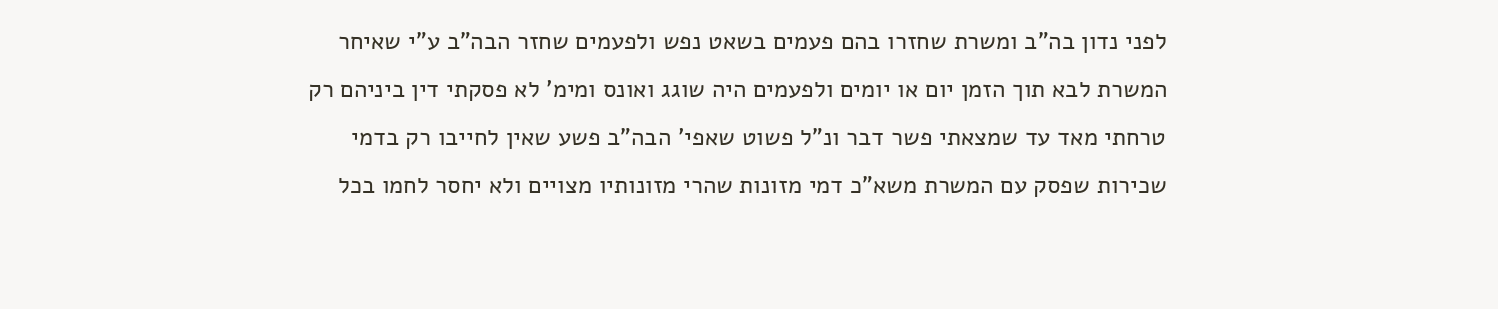לפני נדון בה"ב ומשרת שחזרו בהם פעמים בשאט נפש ולפעמים שחזר הבה"ב ע"י שאיחר המשרת לבא תוך הזמן יום או יומים ולפעמים היה שוגג ואונס ומימ' לא פסקתי דין ביניהם רק טרחתי מאד עד שמצאתי פשר דבר ונ"ל פשוט שאפי' הבה"ב פשע שאין לחייבו רק בדמי שכירות שפסק עם המשרת משא"כ דמי מזונות שהרי מזונותיו מצויים ולא יחסר לחמו בכל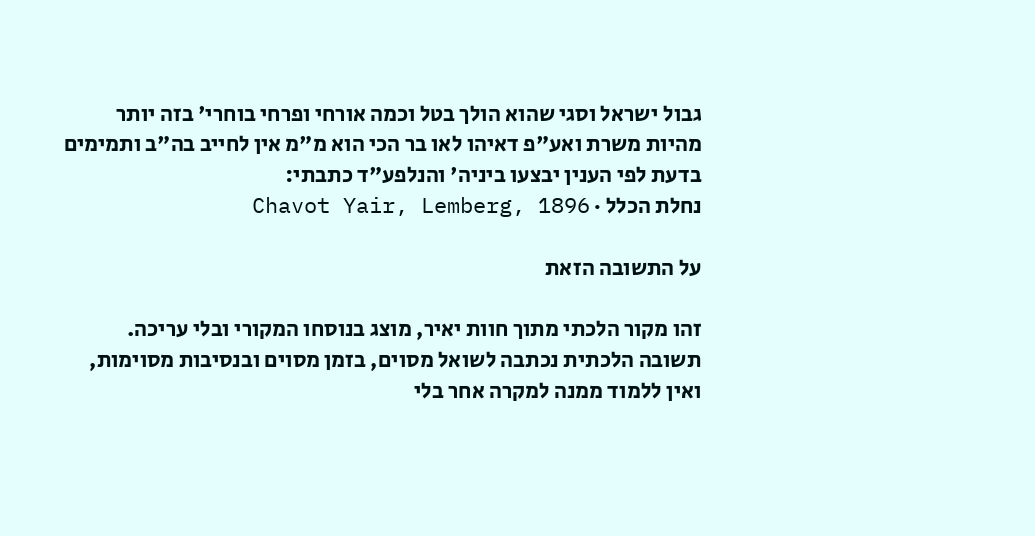גבול ישראל וסגי שהוא הולך בטל וכמה אורחי ופרחי בוחרי' בזה יותר מהיות משרת ואע"פ דאיהו לאו בר הכי הוא מ"מ אין לחייב בה"ב ותמימים בדעת לפי הענין יבצעו ביניה' והנלפע"ד כתבתי:
נחלת הכלל · Chavot Yair, Lemberg, 1896

על התשובה הזאת

זהו מקור הלכתי מתוך חוות יאיר, מוצג בנוסחו המקורי ובלי עריכה. תשובה הלכתית נכתבה לשואל מסוים, בזמן מסוים ובנסיבות מסוימות, ואין ללמוד ממנה למקרה אחר בלי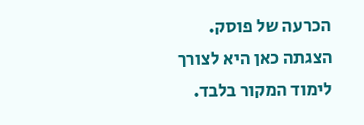הכרעה של פוסק. הצגתה כאן היא לצורך לימוד המקור בלבד.